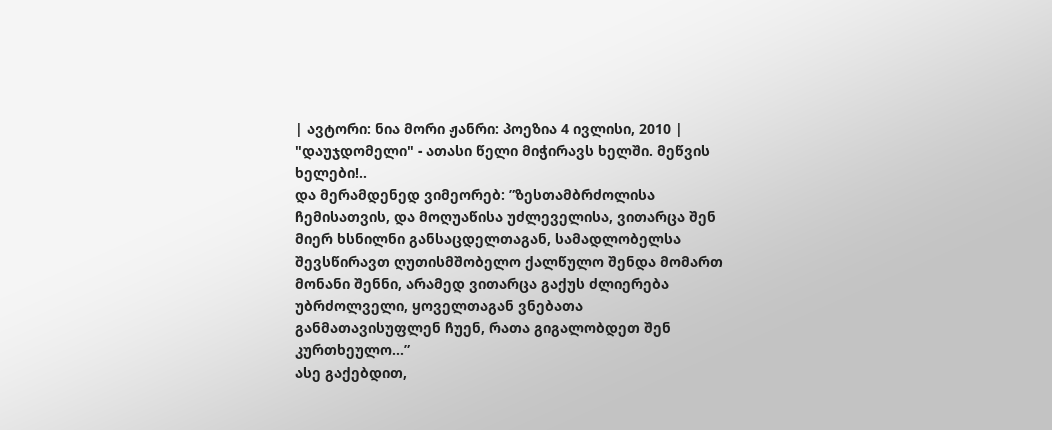| ავტორი: ნია მორი ჟანრი: პოეზია 4 ივლისი, 2010 |
"დაუჯდომელი" - ათასი წელი მიჭირავს ხელში. მეწვის ხელები!..
და მერამდენედ ვიმეორებ: ”ზესთამბრძოლისა ჩემისათვის, და მოღუაწისა უძლეველისა, ვითარცა შენ მიერ ხსნილნი განსაცდელთაგან, სამადლობელსა შევსწირავთ ღუთისმშობელო ქალწულო შენდა მომართ მონანი შენნი, არამედ ვითარცა გაქუს ძლიერება უბრძოლველი, ყოველთაგან ვნებათა განმათავისუფლენ ჩუენ, რათა გიგალობდეთ შენ კურთხეულო...”
ასე გაქებდით,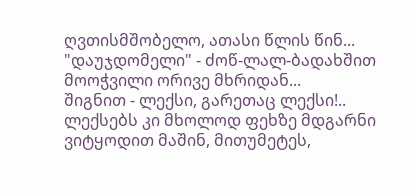ღვთისმშობელო, ათასი წლის წინ...
"დაუჯდომელი" - ძოწ-ლალ-ბადახშით მოოჭვილი ორივე მხრიდან...
შიგნით - ლექსი, გარეთაც ლექსი!.. ლექსებს კი მხოლოდ ფეხზე მდგარნი ვიტყოდით მაშინ, მითუმეტეს,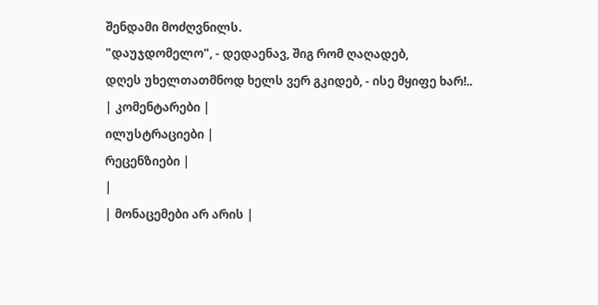შენდამი მოძღვნილს.
"დაუჯდომელო", - დედაენავ, შიგ რომ ღაღადებ,
დღეს უხელთათმნოდ ხელს ვერ გკიდებ, - ისე მყიფე ხარ!..
| კომენტარები |
ილუსტრაციები |
რეცენზიები |
|
| მონაცემები არ არის |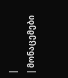|
| მონაცემები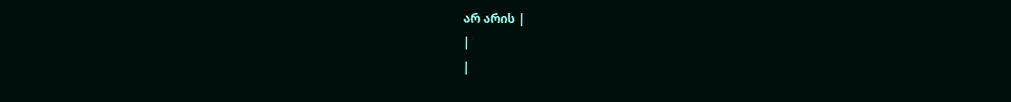არ არის |
|
|